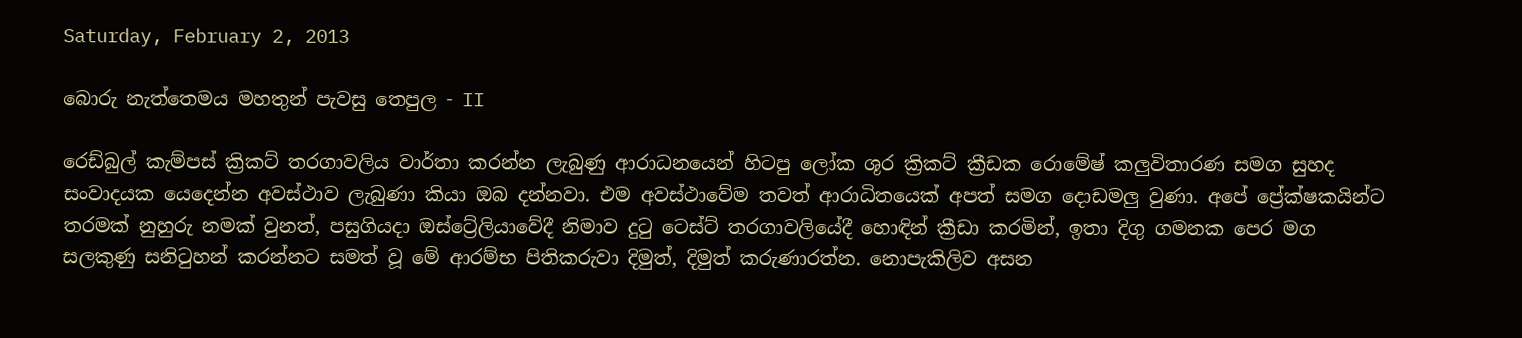Saturday, February 2, 2013

බොරු නැත්තෙමය මහතුන් පැවසු තෙපුල - II

රෙඩ්බුල් කැම්පස් ක්‍රිකට් තරගාවලිය වාර්තා කරන්න ලැබුණු ආරාධනයෙන් හිටපු ලෝක ශූර ක්‍රිකට් ක්‍රීඩක රොමේෂ් කලුවිතාරණ සමග සුහද සංවාදයක යෙදෙන්න අවස්ථාව ලැබුණා කියා ඔබ දන්නවා. එම අවස්ථාවේම තවත් ආරාධිතයෙක් අපත් සමග දොඩමලු වුණා. අපේ ප්‍රේක්ෂකයින්ට තරමක් නුහුරු නමක් වුනත්, පසුගියදා ඔස්ට්‍රේලියාවේදී නිමාව දුටු ටෙස්ට් තරගාවලියේදී හොඳින් ක්‍රීඩා කරමින්, ඉතා දිගු ගමනක පෙර මග සලකුණු සනිටුහන් කරන්නට සමත් වූ මේ ආරම්භ පිතිකරුවා දිමුත්, දිමුත් කරුණාරත්න. නොපැකිලිව අසන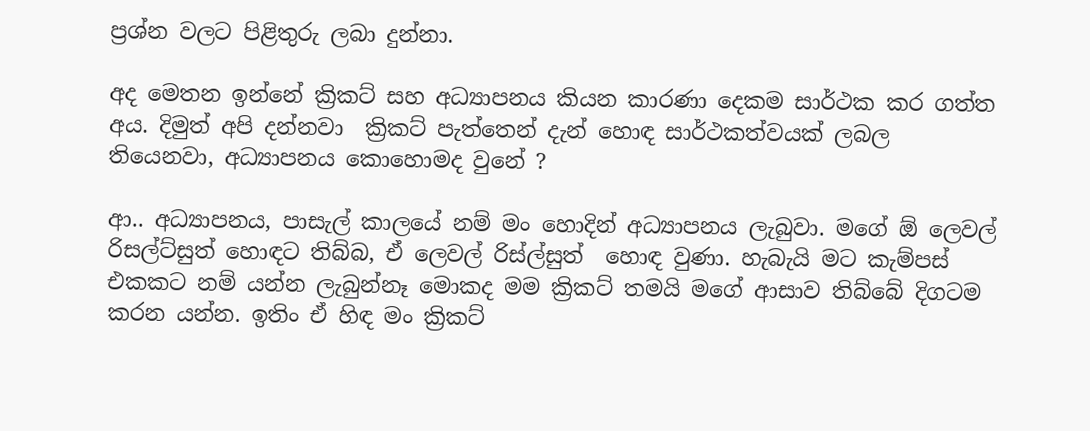ප්‍රශ්න වලට පිළිතුරු ලබා දුන්නා.

අද මෙතන ඉන්නේ ක්‍රිකට් සහ අධ්‍යාපනය කියන කාරණා දෙකම සාර්ථක කර ගත්ත අය. දිමුත් අපි දන්නවා  ක්‍රිකට් පැත්තෙන් දැන් හොඳ සාර්ථකත්වයක් ලබල තියෙනවා, අධ්‍යාපනය කොහොමද වුනේ ?

ආ.. අධ්‍යාපනය, පාසැල් කාලයේ නම් මං හොදින් අධ්‍යාපනය ලැබුවා. මගේ ඕ ලෙවල් රිසල්ට්සුත් හොඳට තිබ්බ, ඒ ලෙවල් රිස්ල්සුත්  හොඳ වුණා. හැබැයි මට කැම්පස් එකකට නම් යන්න ලැබුන්නෑ මොකද මම ක්‍රිකට් තමයි මගේ ආසාව තිබ්බේ දිගටම කරන යන්න. ඉතිං ඒ හිඳ මං ක්‍රිකට්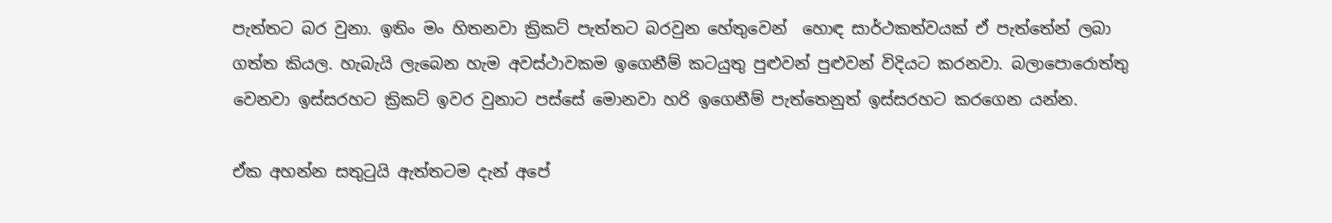පැත්තට බර වුනා. ඉතිං මං හිතනවා ක්‍රිකට් පැත්තට බරවුන හේතුවෙන්  හොඳ සාර්ථකත්වයක් ඒ පැත්තේන් ලබා ගත්ත කියල. හැබැයි ලැබෙන හැම අවස්ථාවකම ඉගෙනීම් කටයුතු පුළුවන් පුළුවන් විදියට කරනවා. බලාපොරොත්තු වෙනවා ඉස්සරහට ක්‍රිකට් ඉවර වුනාට පස්සේ මොනවා හරි ඉගෙනීම් පැත්තෙනුත් ඉස්සරහට කරගෙන යන්න.

ඒක අහන්න සතුටුයි ඇත්තටම දැන් අපේ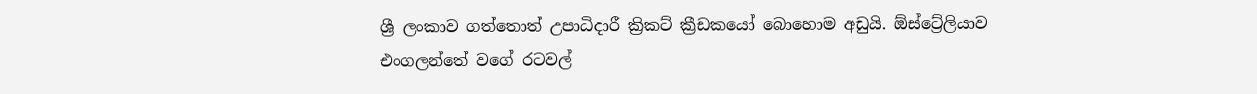ශ්‍රී ලංකාව ගත්තොත් උපාධිදාරී ක්‍රිකට් ක්‍රීඩකයෝ බොහොම අඩුයි. ඕස්ට්‍රේලියාව එංගලන්තේ වගේ රටවල්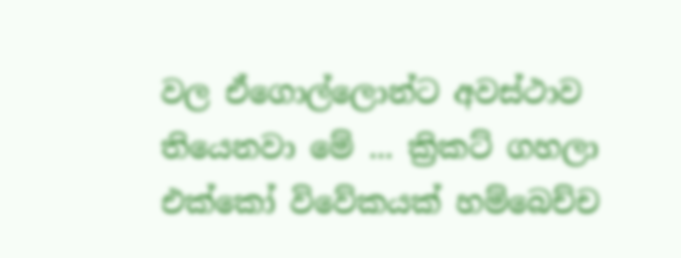වල ඒගොල්ලොන්ට අවස්ථාව තියෙනවා මේ ... ක්‍රිකට් ගහලා එක්කෝ විවේකයක් හම්බෙච්ච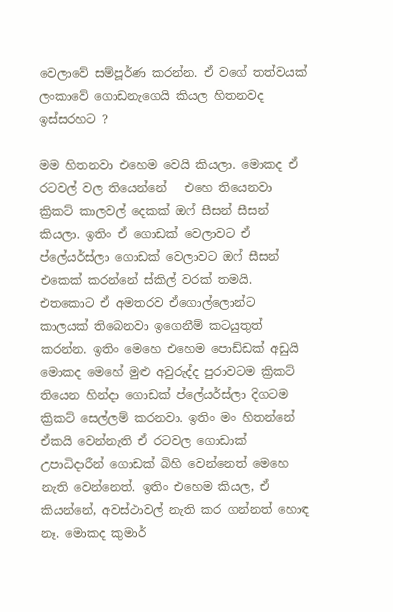වෙලාවේ සම්පූර්ණ කරන්න. ඒ වගේ තත්වයක් ලංකාවේ ගොඩනැගෙයි කියල හිතනවද ඉස්සරහට ?

මම හිතනවා එහෙම වෙයි කියලා. මොකද ඒ රටවල් වල තියෙන්නේ   එහෙ තියෙනවා ක්‍රිකට් කාලවල් දෙකක් ඔෆ් සීසන් සීසන් කියලා. ඉතිං ඒ ගොඩක් වෙලාවට ඒ ප්ලේයර්ස්ලා ගොඩක් වෙලාවට ඔෆ් සීසන් එකෙක් කරන්නේ ස්කිල් වරක් තමයි. එතකොට ඒ අමතරව ඒගොල්ලොන්ට කාලයක් තිබෙනවා ඉගෙනීම් කටයුතුත් කරන්න. ඉතිං මෙහෙ එහෙම පොඩ්ඩක් අඩුයි මොකද මෙහේ මුළු අවුරුද්ද පුරාවටම ක්‍රිකට් තියෙන හින්දා ගොඩක් ප්ලේයර්ස්ලා දිගටම ක්‍රිකට් සෙල්ලම් කරනවා. ඉතිං මං හිතන්නේ ඒකයි වෙන්නැති ඒ රටවල ගොඩාක් උපාධිදාරීන් ගොඩක් බිහි වෙන්නෙත් මෙහෙ නැති වෙන්නෙත්. ඉතිං එහෙම කියල, ඒ කියන්නේ, අවස්ථාවල් නැති කර ගන්නත් හොඳ නෑ. මොකද කුමාර්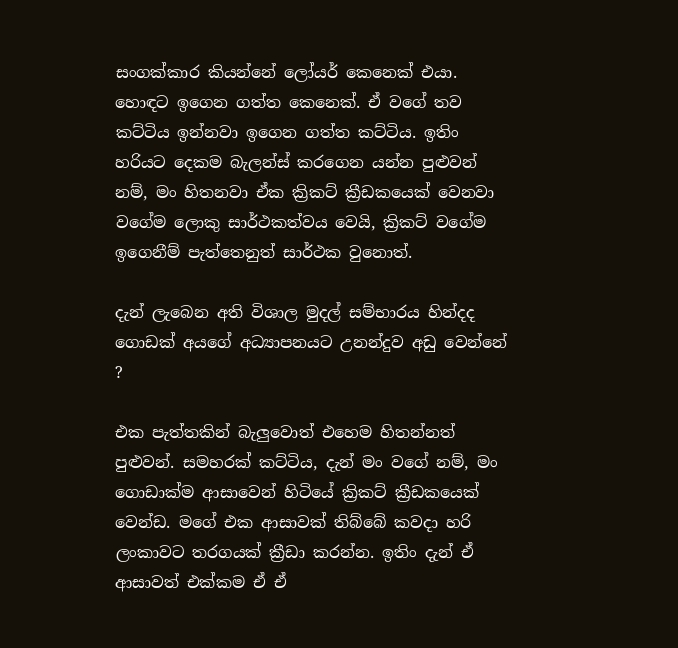සංගක්කාර කියන්නේ ලෝයර් කෙනෙක් එයා. හොඳට ඉගෙන ගත්ත කෙනෙක්. ඒ වගේ තව කට්ටිය ඉන්නවා ඉගෙන ගත්ත කට්ටිය. ඉතිං හරියට දෙකම බැලන්ස් කරගෙන යන්න පුළුවන් නම්, මං හිතනවා ඒක ක්‍රිකට් ක්‍රීඩකයෙක් වෙනවා වගේම ලොකු සාර්ථකත්වය වෙයි, ක්‍රිකට් වගේම ඉගෙනීම් පැත්තෙනුත් සාර්ථක වුනොත්.

දැන් ලැබෙන අති විශාල මුදල් සම්භාරය හින්දද ගොඩක් අයගේ අධ්‍යාපනයට උනන්දුව අඩු වෙන්නේ ?

එක පැත්තකින් බැලුවොත් එහෙම හිතන්නත් පුළුවන්. සමහරක් කට්ටිය, දැන් මං වගේ නම්, මං ගොඩාක්ම ආසාවෙන් හිටියේ ක්‍රිකට් ක්‍රීඩකයෙක් වෙන්ඩ. මගේ එක ආසාවක් තිබ්බේ කවදා හරි ලංකාවට තරගයක් ක්‍රීඩා කරන්න. ඉතිං දැන් ඒ ආසාවත් එක්කම ඒ ඒ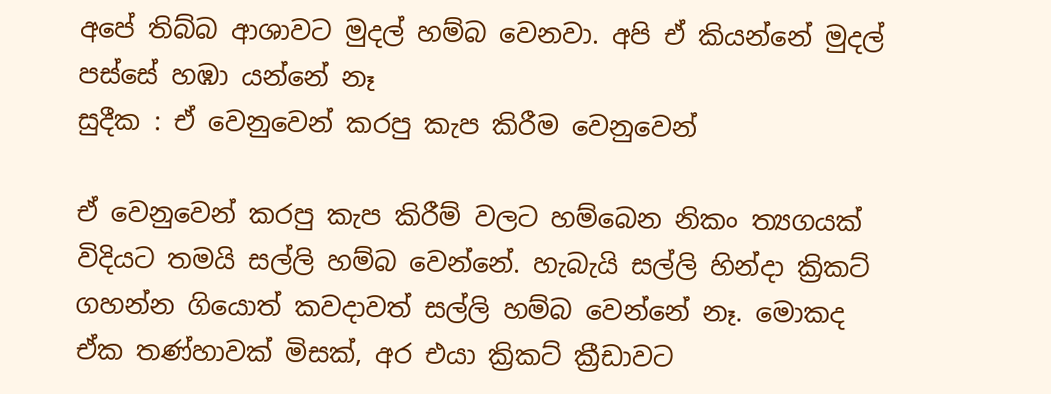අපේ තිබ්බ ආශාවට මුදල් හම්බ වෙනවා. අපි ඒ කියන්නේ මුදල් පස්සේ හඹා යන්නේ නෑ
සුදීක : ඒ වෙනුවෙන් කරපු කැප කිරීම වෙනුවෙන්

ඒ වෙනුවෙන් කරපු කැප කිරීම් වලට හම්බෙන නිකං ත්‍යගයක් විදියට තමයි සල්ලි හම්බ වෙන්නේ. හැබැයි සල්ලි හින්දා ක්‍රිකට් ගහන්න ගියොත් කවදාවත් සල්ලි හම්බ වෙන්නේ නෑ. මොකද ඒක තණ්හාවක් මිසක්, අර එයා ක්‍රිකට් ක්‍රීඩාවට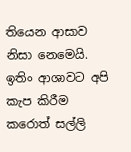තියෙන ආසාව නිසා නෙමෙයි. ඉතිං ආශාවට අපි කැප කිරීම කරොත් සල්ලි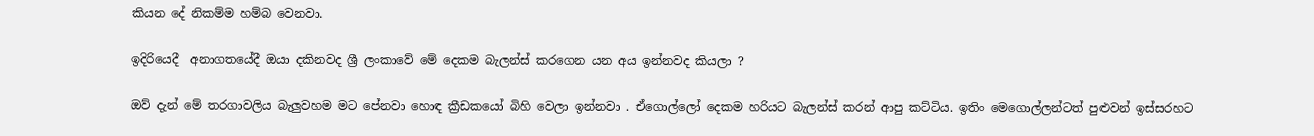කියන දේ නිකම්ම හම්බ වෙනවා.

ඉදිරියෙදී  අනාගතයේදී ඔයා දකිනවද ශ්‍රී ලංකාවේ මේ දෙකම බැලන්ස් කරගෙන යන අය ඉන්නවද කියලා ?

ඔව් දැන් මේ තරගාවලිය බැලුවහම මට පේනවා හොඳ ක්‍රීඩකයෝ බිහි වෙලා ඉන්නවා . ඒගොල්ලෝ දෙකම හරියට බැලන්ස් කරන් ආපු කට්ටිය. ඉතිං මෙගොල්ලන්ටත් පුළුවන් ඉස්සරහට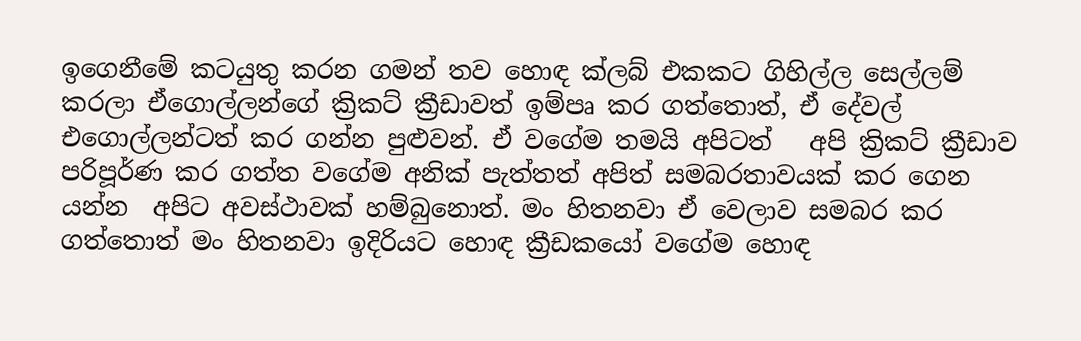ඉගෙනීමේ කටයුතු කරන ගමන් තව හොඳ ක්ලබ් එකකට ගිහිල්ල සෙල්ලම් කරලා ඒගොල්ලන්ගේ ක්‍රිකට් ක්‍රීඩාවත් ඉම්පෘ කර ගත්තොත්, ඒ දේවල් එගොල්ලන්ටත් කර ගන්න පුළුවන්. ඒ වගේම තමයි අපිටත්   අපි ක්‍රිකට් ක්‍රීඩාව පරිපූර්ණ කර ගත්ත වගේම අනික් පැත්තත් අපිත් සමබරතාවයක් කර ගෙන යන්න  අපිට අවස්ථාවක් හම්බුනොත්. මං හිතනවා ඒ වෙලාව සමබර කර ගත්තොත් මං හිතනවා ඉදිරියට හොඳ ක්‍රීඩකයෝ වගේම හොඳ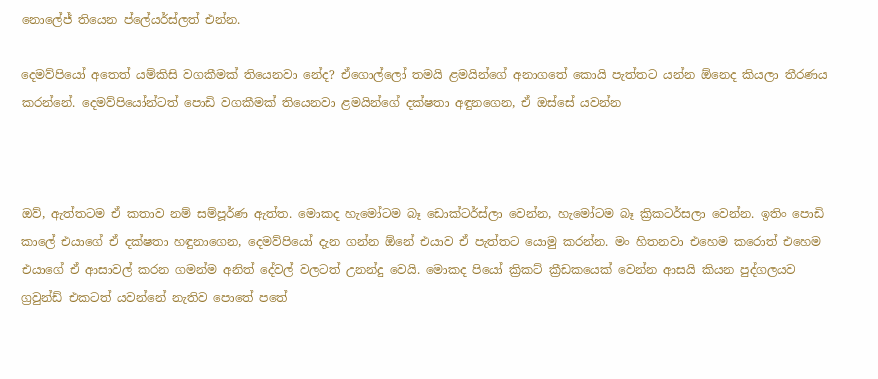නොලේජ් තියෙන ප්ලේයර්ස්ලත් එන්න.

දෙමව්පියෝ අතෙත් යම්කිසි වගකීමක් තියෙනවා නේද? ඒගොල්ලෝ තමයි ළමයින්ගේ අනාගතේ කොයි පැත්තට යන්න ඕනෙද කියලා තීරණය කරන්නේ. දෙමව්පියෝන්ටත් පොඩි වගකීමක් තියෙනවා ළමයින්ගේ දක්ෂතා අඳුනගෙන, ඒ ඔස්සේ යවන්න



ඔව්, ඇත්තටම ඒ කතාව නම් සම්පූර්ණ ඇත්ත. මොකද හැමෝටම බෑ ඩොක්ටර්ස්ලා වෙන්න, හැමෝටම බෑ ක්‍රිකටර්සලා වෙන්න. ඉතිං පොඩි කාලේ එයාගේ ඒ දක්ෂතා හඳුනාගෙන, දෙමව්පියෝ දැන ගන්න ඕනේ එයාව ඒ පැත්තට යොමු කරන්න. මං හිතනවා එහෙම කරොත් එහෙම එයාගේ ඒ ආසාවල් කරන ගමන්ම අනිත් දේවල් වලටත් උනන්දු වෙයි. මොකද පියෝ ක්‍රිකට් ක්‍රීඩකයෙක් වෙන්න ආසයි කියන පුද්ගලයව ග්‍රවුන්ඩ් එකටත් යවන්නේ නැතිව පොතේ පතේ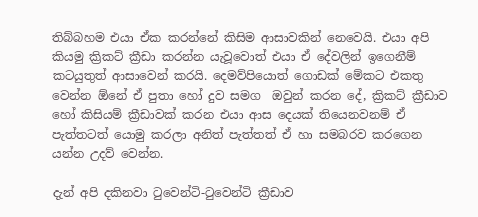තිබ්බහම එයා ඒක කරන්නේ කිසිම ආසාවකින් නෙවෙයි. එයා අපි කියමු ක්‍රිකට් ක්‍රීඩා කරන්න යැවූවොත් එයා ඒ දේවලින් ඉගෙනීම් කටයුතුත් ආසාවෙන් කරයි. දෙමව්පියොත් ගොඩක් මේකට එකතු වෙන්න ඕනේ ඒ පුතා හෝ දුව සමග  ඔවුන් කරන දේ, ක්‍රිකට් ක්‍රීඩාව හෝ කිසියම් ක්‍රීඩාවක් කරන එයා ආස දෙයක් තියෙනවනම් ඒ පැත්තටත් යොමු කරලා අනිත් පැත්තත් ඒ හා සමබරව කරගෙන යන්න උදව් වෙන්න.

දැන් අපි දකිනවා ටුවෙන්ටි-ටුවෙන්ටි ක්‍රීඩාව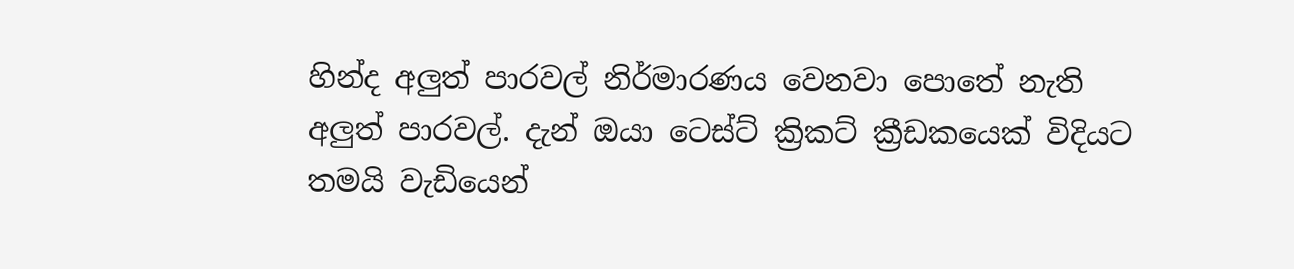හින්ද අලුත් පාරවල් නිර්මාරණය වෙනවා පොතේ නැති අලුත් පාරවල්. දැන් ඔයා ටෙස්ට් ක්‍රිකට් ක්‍රීඩකයෙක් විදියට තමයි වැඩියෙන්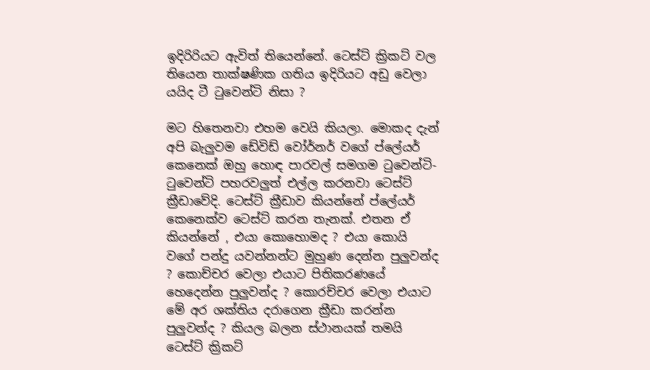ඉදිරිරියට ඇවිත් තියෙන්නේ. ටෙස්ට් ක්‍රිකට් වල තියෙන තාක්ෂණික ගතිය ඉදිරියට අඩු වෙලා යයිද ටී ටුවෙන්ටි නිසා ?

මට හිතෙනවා එහම වෙයි කියලා. මොකද දැන් අපි බැලුවම ඩේවිඩ් වෝර්නර් වගේ ප්ලේයර් කෙනෙක් ඔහු හොඳ පාරවල් සමගම ටුවෙන්ටි-ටුවෙන්ටි පහරවලුත් එල්ල කරනවා ටෙස්ට් ක්‍රීඩාවේදි. ටෙස්ට් ක්‍රීඩාව කියන්නේ ප්ලේයර් කෙනෙක්ව ටෙස්ට් කරන තැනක්. එතන ඒ කියන්නේ , එයා කොහොමද ? එයා කොයි වගේ පන්දු යවන්නන්ට මුහුණ දෙන්න පුලුවන්ද ? කොච්චර වෙලා එයාට පිතිකරණයේ හෙදෙන්න පුලුවන්ද ? කොරච්චර වෙලා එයාට මේ අර ශක්තිය දරාගෙන ක්‍රීඩා කරන්න පුලුවන්ද ? කියල බලන ස්ථානයක් තමයි ටෙස්ට් ක්‍රිකට්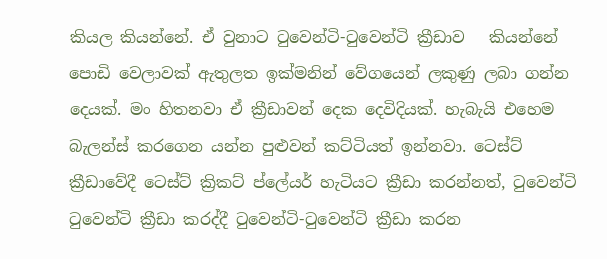කියල කියන්නේ. ඒ වුනාට ටුවෙන්ටි-ටුවෙන්ටි ක්‍රීඩාව   කියන්නේ පොඩි වෙලාවක් ඇතුලත ඉක්මනින් වේගයෙන් ලකුණු ලබා ගන්න දෙයක්. මං හිතනවා ඒ ක්‍රීඩාවන් දෙක දෙවිදියක්. හැබැයි එහෙම බැලන්ස් කරගෙන යන්න පුළුවන් කට්ටියත් ඉන්නවා. ටෙස්ට් ක්‍රීඩාවේදී ටෙස්ට් ක්‍රිකට් ප්ලේයර් හැටියට ක්‍රීඩා කරන්නත්, ටුවෙන්ටි ටුවෙන්ටි ක්‍රීඩා කරද්දී ටුවෙන්ටි-ටුවෙන්ටි ක්‍රීඩා කරන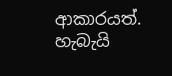ආකාරයත්. හැබැයි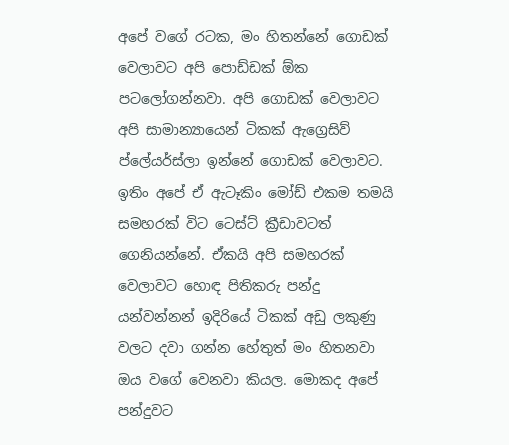අපේ වගේ රටක, මං හිතන්නේ ගොඩක් වෙලාවට අපි පොඩ්ඩක් ඕක පටලෝගන්නවා. අපි ගොඩක් වෙලාවට අපි සාමාන්‍යායෙන් ටිකක් ඇග්‍රෙසිව් ප්ලේයර්ස්ලා ඉන්නේ ගොඩක් වෙලාවට. ඉතිං අපේ ඒ ඇටෑකිං මෝඩ් එකම තමයි සමහරක් විට ටෙස්ට් ක්‍රීඩාවටත් ගෙනියන්නේ. ඒකයි අපි සමහරක් වෙලාවට හොඳ පිතිකරු පන්දු යන්වන්නන් ඉදිරියේ ටිකක් අඩු ලකුණු වලට දවා ගන්න හේතුත් මං හිතනවා ඔය වගේ වෙනවා කියල. මොකද අපේ පන්දුවට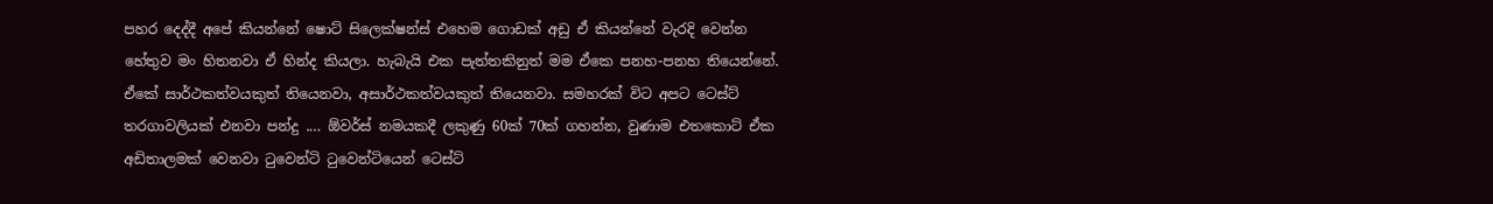පහර දෙද්දී අපේ කියන්නේ ෂොට් සිලෙක්ෂන්ස් එහෙම ගොඩක් අඩු ඒ කියන්නේ වැරදි වෙන්න හේතුව මං හිතනවා ඒ හින්ද කියලා. හැබැයි එක පැත්තකිනුත් මම ඒකෙ පනහ-පනහ තියෙන්නේ. ඒකේ සාර්ථකත්වයකුත් තියෙනවා, අසාර්ථකත්වයකුත් තියෙනවා. සමහරක් විට අපට ටෙස්ට් තරගාවලියක් එනවා පන්දු .... ඕවර්ස් නමයකදී ලකුණු 60ක් 70ක් ගහන්න, වුණාම එතකොට් ඒක අඩිතාලමක් වෙනවා ටුවෙන්ටි ටුවෙන්ටියෙන් ටෙස්ට්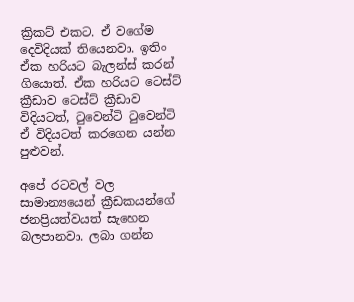ක්‍රිකට් එකට. ඒ වගේම දෙවිදියක් තියෙනවා. ඉතිං ඒක හරියට බැලන්ස් කරන් ගියොත්. ඒක හරියට ටෙස්ට් ක්‍රීඩාව ටෙස්ට් ක්‍රීඩාව විදියටත්, ටුවෙන්ටි ටුවෙන්ටි ඒ විදියටත් කරගෙන යන්න පුළුවන්.

අපේ රටවල් වල සාමාන්‍යයෙන් ක්‍රීඩකයන්ගේ ජනප්‍රියත්වයත් සැහෙන බලපානවා. ලබා ගන්න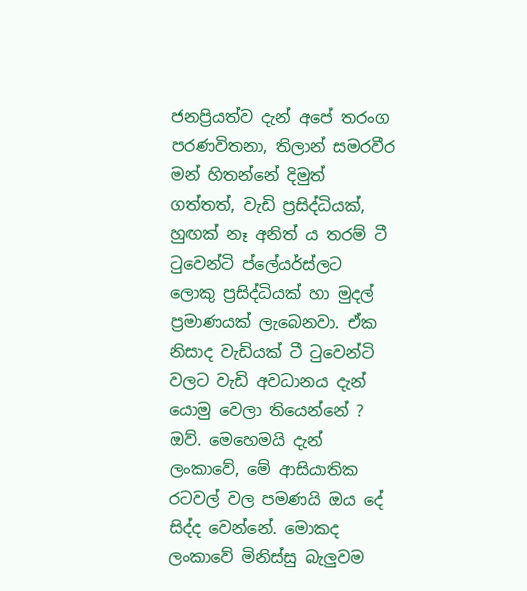ජනප්‍රියත්ව දැන් අපේ තරංග පරණවිතනා, තිලාන් සමරවීර  මන් හිතන්නේ දිමුත් ගත්තත්, වැඩි ප්‍රසිද්ධියක්, හුඟක් නෑ අනිත් ය තරම් ටී ටුවෙන්ටි ප්ලේයර්ස්ලට ලොකු ප්‍රසිද්ධියක් හා මුදල් ප්‍රමාණයක් ලැබෙනවා. ඒක නිසාද වැඩියක් ටී ටුවෙන්ටි වලට වැඩි අවධානය දැන් යොමු වෙලා තියෙන්නේ ?
ඔව්. මෙහෙමයි දැන් ලංකාවේ, මේ ආසියාතික රටවල් වල පමණයි ඔය දේ සිද්ද වෙන්නේ. මොකද ලංකාවේ මිනිස්සු බැලුවම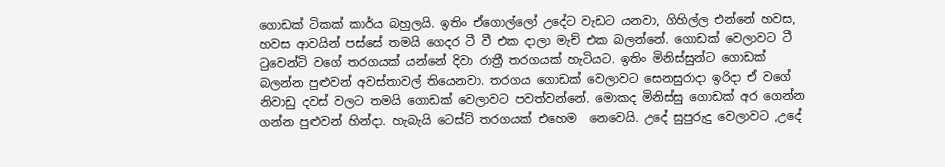ගොඩක් ටිකක් කාර්ය බහුලයි. ඉතිං ඒගොල්ලෝ උදේට වැඩට යනවා, ගිහිල්ල එන්නේ හවස, හවස ආවයින් පස්සේ තමයි ගෙදර ටී වී එක දාලා මැච් එක බලන්නේ. ගොඩක් වෙලාවට ටී ටුවෙන්ටි වගේ තරගයක් යන්නේ දිවා රාත්‍රී තරගයක් හැටියට. ඉතිං මිනිස්සුන්ට ගොඩක් බලන්න පුළුවන් අවස්තාවල් තියෙනවා. තරගය ගොඩක් වෙලාවට සෙනසුරාදා ඉරිදා ඒ වගේ නිවාඩු දවස් වලට තමයි ගොඩක් වෙලාවට පවත්වන්නේ. මොකද මිනිස්සු ගොඩක් අර ගෙන්න ගන්න පුළුවන් හින්දා. හැබැයි ටෙස්ට් තරගයක් එහෙම  නෙවෙයි. උදේ සුපුරුදු වෙලාවට ,උදේ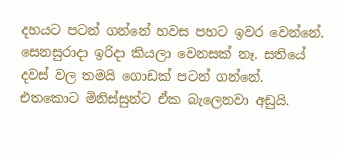දහයට පටන් ගන්නේ හවස පහට ඉවර වෙන්නේ. සෙනසුරාදා ඉරිදා කියලා වෙනසක් නෑ. සතියේ දවස් වල තමයි ගොඩක් පටන් ගන්නේ. එතකොට මිනිස්සුන්ට ඒක බැලෙනවා අඩුයි.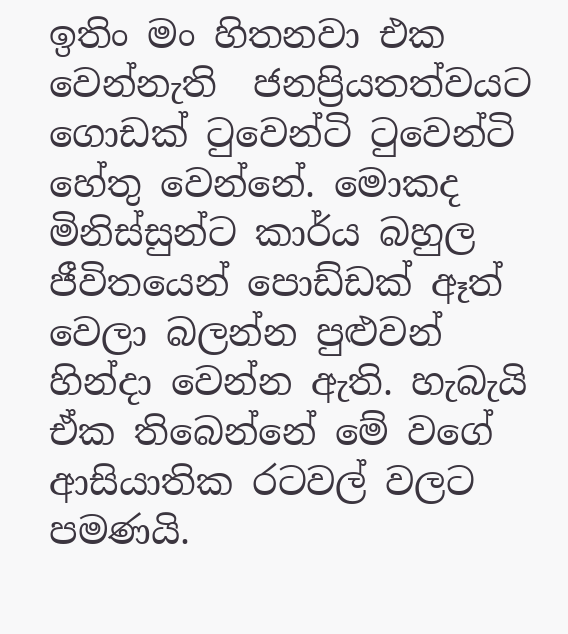ඉතිං මං හිතනවා එක වෙන්නැති  ජනප්‍රියතත්වයට ගොඩක් ටුවෙන්ටි ටුවෙන්ටි හේතු වෙන්නේ. මොකද මිනිස්සුන්ට කාර්ය බහුල ජීවිතයෙන් පොඩ්ඩක් ඈත් වෙලා බලන්න පුළුවන් හින්දා වෙන්න ඇති. හැබැයි ඒක තිබෙන්නේ මේ වගේ ආසියාතික රටවල් වලට පමණයි.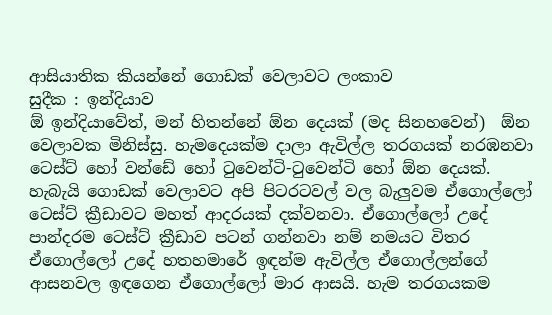ආසියාතික කියන්නේ ගොඩක් වෙලාවට ලංකාව
සුදීක : ඉන්දියාව
ඕ ඉන්දියාවේත්, මන් හිතන්නේ ඕන දෙයක් (මද සිනහවෙන්)  ඕන වෙලාවක මිනිස්සු. හැමදෙයක්ම දාලා ඇවිල්ල තරගයක් නරඹනවා ටෙස්ට් හෝ වන්ඩේ හෝ ටුවෙන්ටි-ටුවෙන්ටි හෝ ඕන දෙයක්. හැබැයි ගොඩක් වෙලාවට අපි පිටරටවල් වල බැලුවම ඒගොල්ලෝ ටෙස්ට් ක්‍රීඩාවට මහත් ආදරයක් දක්වනවා. ඒගොල්ලෝ උදේ පාන්දරම ටෙස්ට් ක්‍රීඩාව පටන් ගන්නවා නම් නමයට විතර ඒගොල්ලෝ උදේ හතහමාරේ ඉඳන්ම ඇවිල්ල ඒගොල්ලන්ගේ ආසනවල ඉඳගෙන ඒගොල්ලෝ මාර ආසයි. හැම තරගයකම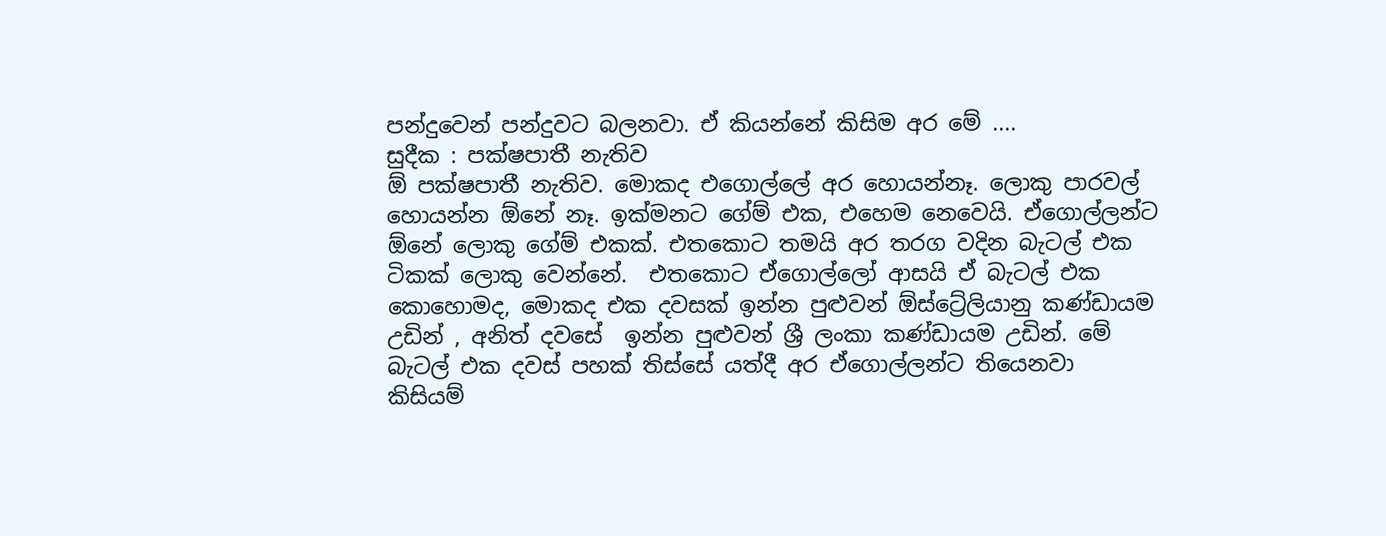පන්දුවෙන් පන්දුවට බලනවා. ඒ කියන්නේ කිසිම අර මේ ....
සුදීක : පක්ෂපාතී නැතිව
ඕ පක්ෂපාතී නැතිව. මොකද එගොල්ලේ අර හොයන්නෑ. ලොකු පාරවල් හොයන්න ඕනේ නෑ. ඉක්මනට ගේම් එක, එහෙම නෙවෙයි. ඒගොල්ලන්ට ඕනේ ලොකු ගේම් එකක්. එතකොට තමයි අර තරග වදින බැටල් එක ටිකක් ලොකු වෙන්නේ.  එතකොට ඒගොල්ලෝ ආසයි ඒ බැටල් එක කොහොමද, මොකද එක දවසක් ඉන්න පුළුවන් ඕස්ට්‍රේලියානු කණ්ඩායම උඩින් , අනිත් දවසේ  ඉන්න පුළුවන් ශ්‍රී ලංකා කණ්ඩායම උඩින්. මේ බැටල් එක දවස් පහක් තිස්සේ යත්දී අර ඒගොල්ලන්ට තියෙනවා කිසියම්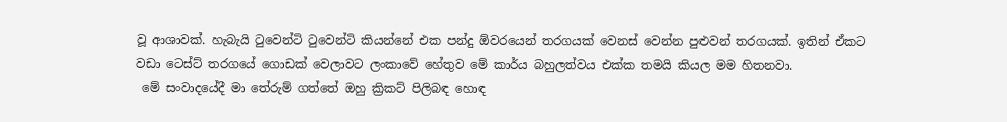වූ ආශාවක්. හැබැයි ටුවෙන්ටි ටුවෙන්ටි කියන්නේ එක පන්දු ඕවරයෙන් තරගයක් වෙනස් වෙන්න පුළුවන් තරගයක්. ඉතින් ඒකට වඩා ටෙස්ට් තරගයේ ගොඩක් වෙලාවට ලංකාවේ හේතුව මේ කාර්ය බහුලත්වය එක්ක තමයි කියල මම හිතනවා.
 මේ සංවාදයේදී මා තේරුම් ගත්තේ ඔහු ක්‍රිකට් පිලිබඳ හොඳ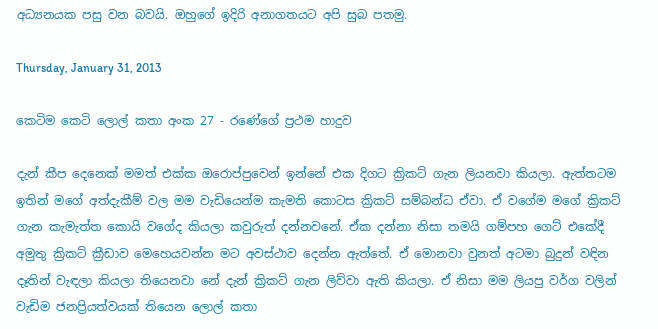අධ්‍යනයක පසු වන බවයි. ඔහුගේ ඉදිරි අනාගතයට අපි සුබ පතමු.

Thursday, January 31, 2013

කෙටිම කෙටි ලොල් කතා අංක 27 - රණේගේ ප්‍රථම හාදුව

දැන් කීප දෙනෙක් මමත් එක්ක ඔරොප්පුවෙන් ඉන්නේ එක දිගට ක්‍රිකට් ගැන ලියනවා කියලා. ඇත්තටම ඉතින් මගේ අත්දැකීම් වල මම වැඩියෙන්ම කැමති කොටස ක්‍රිකට් සම්බන්ධ ඒවා. ඒ වගේම මගේ ක්‍රිකට් ගැන කැමැත්ත කොයි වගේද කියලා කවුරුත් දන්නවනේ. ඒක දන්නා නිසා තමයි ගම්පහ ගෙට් එකේදී අමුතු ක්‍රිකට් ක්‍රීඩාව මෙහෙයවන්න මට අවස්ථාව දෙන්න ඇත්තේ. ඒ මොනවා වුනත් අටමා බුදුන් වඳින දෑතින් වැඳලා කියලා තියෙනවා නේ දැන් ක්‍රිකට් ගැන ලිව්වා ඇති කියලා. ඒ නිසා මම ලියපු වර්ග වලින් වැඩිම ජනප්‍රියත්වයක් තියෙන ලොල් කතා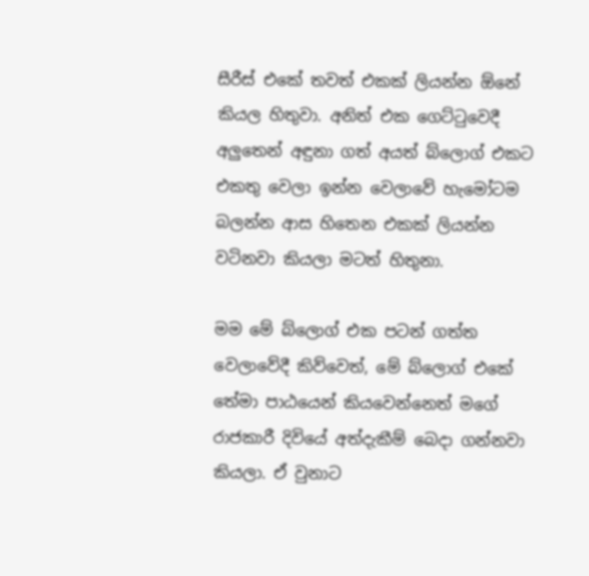සීරීස් එකේ තවත් එකක් ලියන්න ඕනේ කියල හිතුවා. අනිත් එක ගෙට්ටුවෙදී අලුතෙන් අඳුනා ගත් අයත් බ්ලොග් එකට එකතු වෙලා ඉන්න වෙලාවේ හැමෝටම බලන්න ආස හිතෙන එකක් ලියන්න වටිනවා කියලා මටත් හිතුනා.

මම මේ බ්ලොග් එක පටන් ගත්ත වෙලාවේදී කිව්වෙත්, මේ බ්ලොග් එකේ තේමා පාඨයෙන් කියවෙන්නෙත් මගේ රාජකාරී දිවියේ අත්දැකීම් බෙදා ගන්නවා කියලා. ඒ වුනාට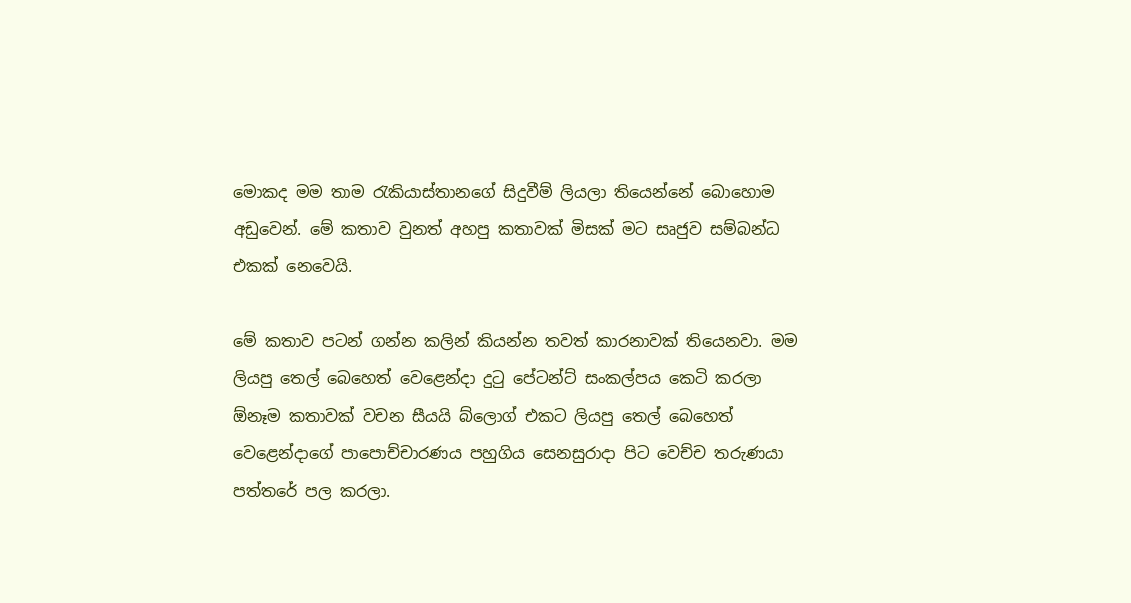මොකද මම තාම රැකියාස්තානගේ සිදුවීම් ලියලා තියෙන්නේ බොහොම අඩුවෙන්. මේ කතාව වුනත් අහපු කතාවක් මිසක් මට සෘජුව සම්බන්ධ එකක් නෙවෙයි.

මේ කතාව පටන් ගන්න කලින් කියන්න තවත් කාරනාවක් තියෙනවා. මම ලියපු තෙල් බෙහෙත් වෙළෙන්දා දුටු පේටන්ට් සංකල්පය කෙටි කරලා ඕනෑම කතාවක් වචන සීයයි බ්ලොග් එකට ලියපු තෙල් බෙහෙත් වෙළෙන්දාගේ පාපොච්චාරණය පහුගිය සෙනසුරාදා පිට වෙච්ච තරුණයා පත්තරේ පල කරලා.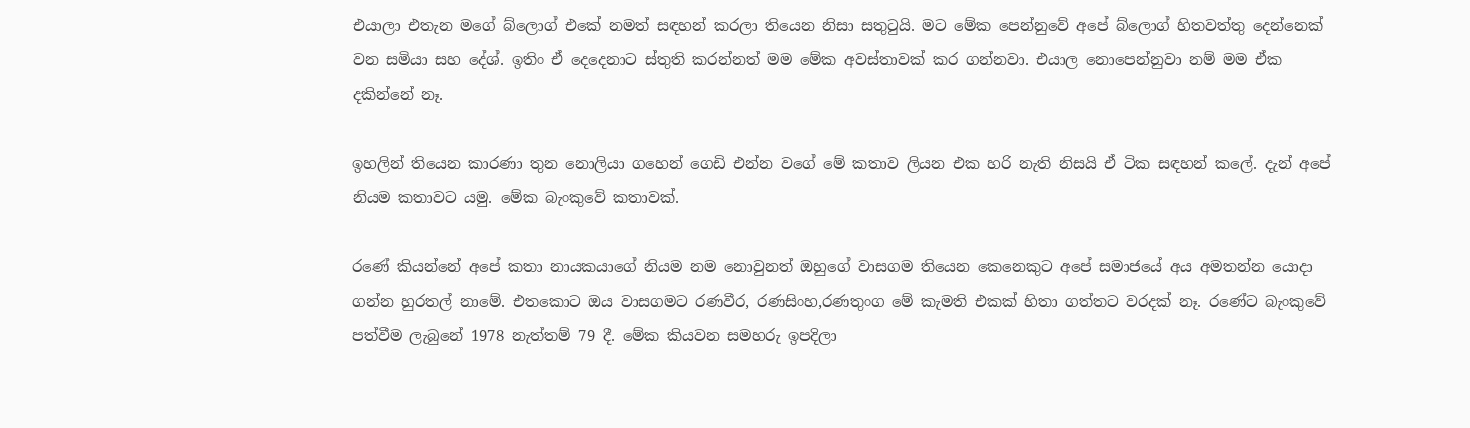එයාලා එතැන මගේ බ්ලොග් එකේ නමත් සඳහන් කරලා තියෙන නිසා සතුටුයි. මට මේක පෙන්නුවේ අපේ බ්ලොග් හිතවත්තු දෙන්නෙක් වන සමියා සහ දේශ්. ඉතිං ඒ දෙදෙනාට ස්තුති කරන්නත් මම මේක අවස්තාවක් කර ගන්නවා. එයාල නොපෙන්නුවා නම් මම ඒක දකින්නේ නෑ.

ඉහලින් තියෙන කාරණා තුන නොලියා ගහෙන් ගෙඩි එන්න වගේ මේ කතාව ලියන එක හරි නැති නිසයි ඒ ටික සඳහන් කලේ. දැන් අපේ නියම කතාවට යමු. මේක බැංකුවේ කතාවක්.

රණේ කියන්නේ අපේ කතා නායකයාගේ නියම නම නොවුනත් ඔහුගේ වාසගම තියෙන කෙනෙකුට අපේ සමාජයේ අය අමතන්න යොදා ගන්න හුරතල් නාමේ. එතකොට ඔය වාසගමට රණවීර, රණසිංහ,රණතුංග මේ කැමති එකක් හිතා ගත්තට වරදක් නෑ. රණේට බැංකුවේ පත්වීම ලැබුනේ 1978 නැත්තම් 79 දී. මේක කියවන සමහරු ඉපදිලා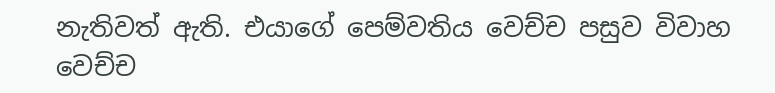නැතිවත් ඇති. එයාගේ පෙම්වතිය වෙච්ච පසුව විවාහ වෙච්ච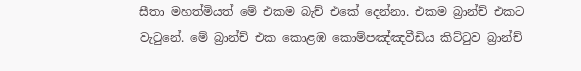සීතා මහත්මියත් මේ එකම බැච් එකේ දෙන්නා. එකම බ්‍රාන්ච් එකට වැටුනේ. මේ බ්‍රාන්ච් එක කොළඹ කොම්පඤ්ඤවීඩිය කිට්ටුව බ්‍රාන්ච්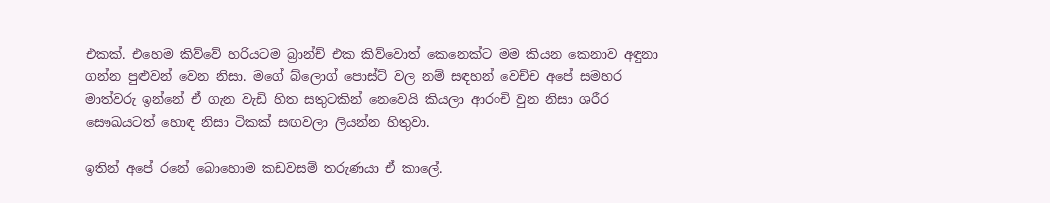එකක්. එහෙම කිව්වේ හරියටම බ්‍රාන්ච් එක කිව්වොත් කෙනෙක්ට මම කියන කෙනාව අඳුනා ගන්න පුළුවන් වෙන නිසා. මගේ බ්ලොග් පොස්ට් වල නම් සඳහන් වෙච්ච අපේ සමහර මාත්වරු ඉන්නේ ඒ ගැන වැඩි හිත සතුටකින් නෙවෙයි කියලා ආරංචි වුන නිසා ශරීර සෞඛයටත් හොඳ නිසා ටිකක් සඟවලා ලියන්න හිතුවා.

ඉතින් අපේ රනේ බොහොම කඩවසම් තරුණයා ඒ කාලේ.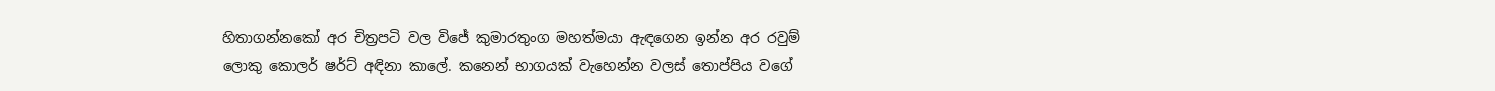හිතාගන්නකෝ අර චිත්‍රපටි වල විජේ කුමාරතුංග මහත්මයා ඇඳගෙන ඉන්න අර රවුම් ලොකු කොලර් ෂර්ට් අඳිනා කාලේ. කනෙන් භාගයක් වැහෙන්න වලස් තොප්පිය වගේ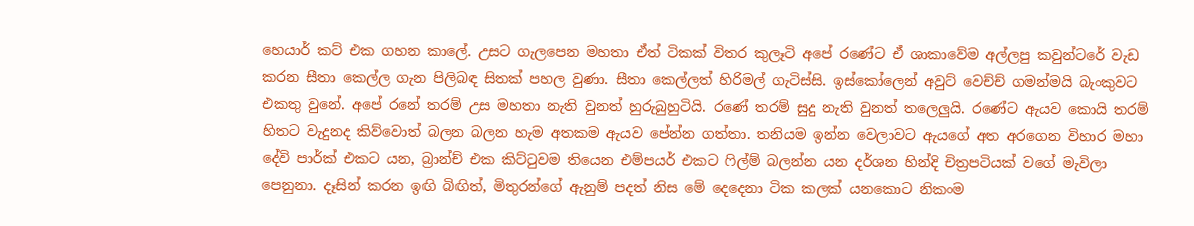හෙයාර් කට් එක ගහන කාලේ. උසට ගැලපෙන මහතා ඒත් ටිකක් විතර කුලෑටි අපේ රණේට ඒ ශාකාවේම අල්ලපු කවුන්ටරේ වැඩ කරන සීතා කෙල්ල ගැන පිලිබඳ සිතක් පහල වුණා. සීතා කෙල්ලත් හිරිමල් ගැටිස්සි. ඉස්කෝලෙන් අවුට් වෙච්ච් ගමන්මයි බැංකුවට එකතු වුනේ. අපේ රනේ තරම් උස මහතා නැති වුනත් හුරුබුහුටියි. රණේ තරම් සුදු නැති වුනත් තලෙලුයි. රණේට ඇයව කොයි තරම් හිතට වැදුනද කිව්වොත් බලන බලන හැම අතකම ඇයව පේන්න ගත්තා. තනියම ඉන්න වෙලාවට ඇයගේ අත අරගෙන විහාර මහා දේවි පාර්ක් එකට යන, බ්‍රාන්ච් එක කිට්ටුවම තියෙන එම්පයර් එකට ෆිල්ම් බලන්න යන දර්ශන හින්දි චිත්‍රපටියක් වගේ මැවිලා පෙනුනා. දෑසින් කරන ඉඟි බිඟිත්, මිතුරන්ගේ ඇනුම් පදත් නිස මේ දෙදෙනා ටික කලක් යනකොට නිකංම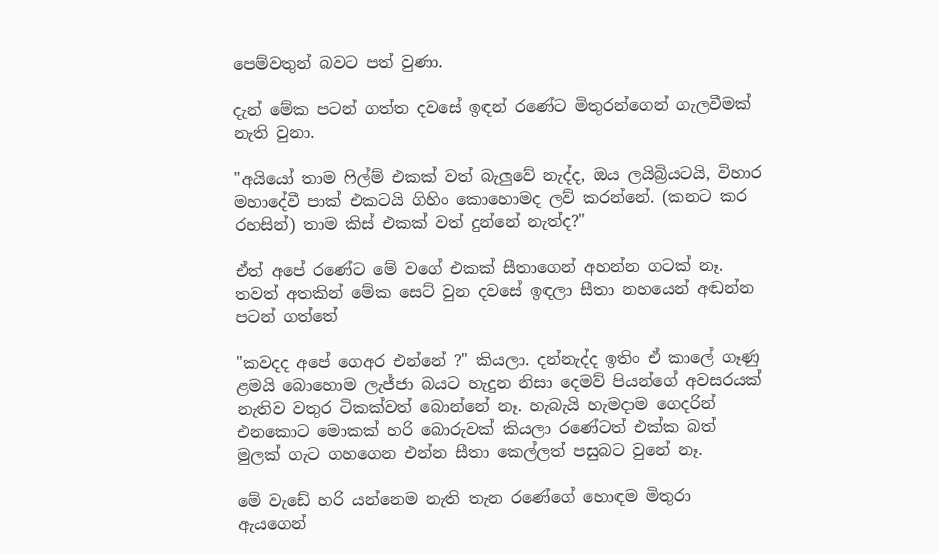පෙම්වතුන් බවට පත් වුණා.

දැන් මේක පටන් ගත්ත දවසේ ඉඳන් රණේට මිතුරන්ගෙන් ගැලවීමක් නැති වුනා.

"අයියෝ තාම ෆිල්ම් එකක් වත් බැලුවේ නැද්ද, ඔය ලයිබ්‍රියටයි, විහාර මහාදේවී පාක් එකටයි ගිහිං කොහොමද ලව් කරන්නේ. (කනට කර රහසින්) තාම කිස් එකක් වත් දුන්නේ නැත්ද?"

ඒත් අපේ රණේට මේ වගේ එකක් සීතාගෙන් අහන්න ගටක් නෑ. තවත් අතකින් මේක සෙට් වුන දවසේ ඉඳලා සීතා නහයෙන් අඬන්න පටන් ගත්තේ

"කවදද අපේ ගෙඅර එන්නේ ?" කියලා. දන්නැද්ද ඉතිං ඒ කාලේ ගෑණු ළමයි බොහොම ලැජ්ජා බයට හැදුන නිසා දෙමව් පියන්ගේ අවසරයක් නැතිව වතුර ටිකක්වත් බොන්නේ නෑ. හැබැයි හැමදාම ගෙදරින් එනකොට මොකක් හරි බොරුවක් කියලා රණේටත් එක්ක බත් මුලක් ගැට ගහගෙන එන්න සීතා කෙල්ලත් පසුබට වුනේ නෑ.

මේ වැඩේ හරි යන්නෙම නැති තැන රණේගේ හොඳම මිතුරා ඇයගෙන්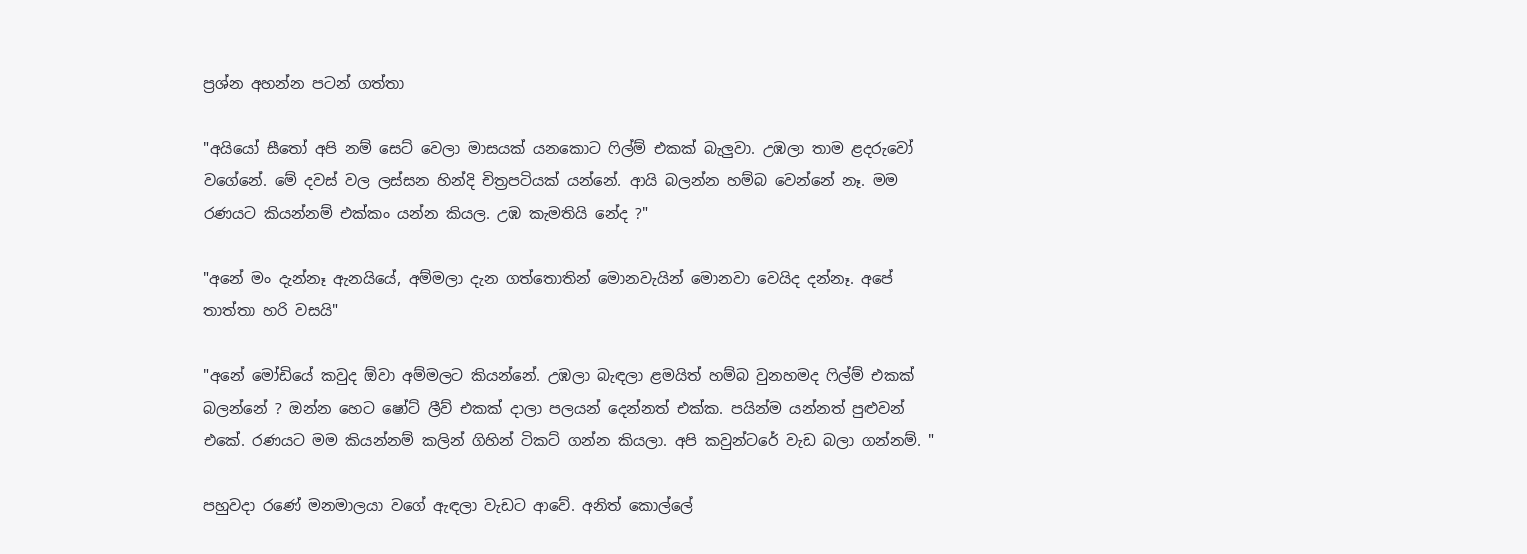ප්‍රශ්න අහන්න පටන් ගත්තා

"අයියෝ සීතෝ අපි නම් සෙට් වෙලා මාසයක් යනකොට ෆිල්ම් එකක් බැලුවා. උඹලා තාම ළදරුවෝ වගේනේ. මේ දවස් වල ලස්සන හින්දි චිත්‍රපටියක් යන්නේ. ආයි බලන්න හම්බ වෙන්නේ නෑ. මම රණයට කියන්නම් එක්කං යන්න කියල. උඹ කැමතියි නේද ?"

"අනේ මං දැන්නෑ ඇනයියේ, අම්මලා දැන ගත්තොතින් මොනවැයින් මොනවා වෙයිද දන්නෑ. අපේ තාත්තා හරි වසයි"

"අනේ මෝඩියේ කවුද ඕවා අම්මලට කියන්නේ. උඹලා බැඳලා ළමයිත් හම්බ වුනහමද ෆිල්ම් එකක් බලන්නේ ? ඔන්න හෙට ෂෝට් ලීව් එකක් දාලා පලයන් දෙන්නත් එක්ක. පයින්ම යන්නත් පුළුවන් එකේ. රණයට මම කියන්නම් කලින් ගිහින් ටිකට් ගන්න කියලා. අපි කවුන්ටරේ වැඩ බලා ගන්නම්. "

පහුවදා රණේ මනමාලයා වගේ ඇඳලා වැඩට ආවේ. අනිත් කොල්ලේ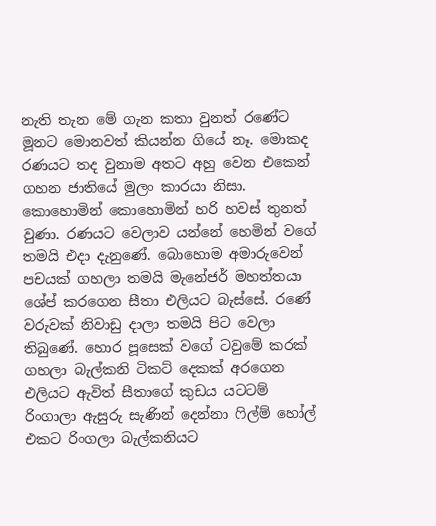නැති තැන මේ ගැන කතා වුනත් රණේට මූනට මොනවත් කියන්න ගියේ නෑ. මොකද රණයට තද වුනාම අතට අහු වෙන එකෙන් ගහන ජාතියේ මුලං කාරයා නිසා. කොහොමින් කොහොමින් හරි හවස් තුනත් වුණා. රණයට වෙලාව යන්නේ හෙමින් වගේ තමයි එදා දැනුණේ. බොහොම අමාරුවෙන් පචයක් ගහලා තමයි මැනේජර් මහත්තයා ශේප් කරගෙන සීතා එලියට බැස්සේ. රණේ වරුවක් නිවාඩු දාලා තමයි පිට වෙලා තිබුණේ. හොර පූසෙක් වගේ ටවුමේ කරක් ගහලා බැල්කනි ටිකට් දෙකක් අරගෙන එලියට ඇවිත් සීතාගේ කුඩය යටටම් රිංගාලා ඇසුරු සැණින් දෙන්නා ෆිල්ම් හෝල් එකට රිංගලා බැල්කනියට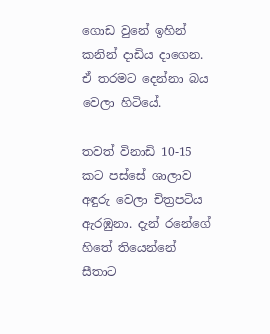ගොඩ වුනේ ඉහින් කනින් දාඩිය දාගෙන. ඒ තරමට දෙන්නා බය වෙලා හිටියේ.

තවත් විනාඩි 10-15 කට පස්සේ ශාලාව අඳුරු වෙලා චිත්‍රපටිය ඇරඹුනා. දැන් රනේගේ හිතේ තියෙන්නේ සීතාට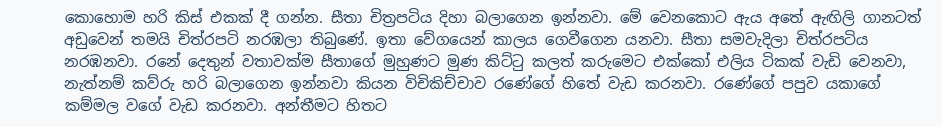කොහොම හරි කිස් එකක් දී ගන්න. සීතා චිත්‍රපටිය දිහා බලාගෙන ඉන්නවා. මේ වෙනකොට ඇය අතේ ඇඟිලි ගානටත් අඩුවෙන් තමයි චිත්රපටි නරඹලා තිබුණේ. ඉතා වේගයෙන් කාලය ගෙවීගෙන යනවා. සීතා සමවැදිලා චිත්රපටිය නරඹනවා. රනේ දෙතුන් වතාවක්ම සීතාගේ මුහුණට මුණ කිට්ටු කලත් කරුමෙට එක්කෝ එලිය ටිකක් වැඩි වෙනවා, නැත්නම් කව්රු හරි බලාගෙන ඉන්නවා කියන විචිකිච්චාව රණේගේ හිතේ වැඩ කරනවා. රණේගේ පපුව යකාගේ කම්මල වගේ වැඩ කරනවා. අන්තීමට හිතට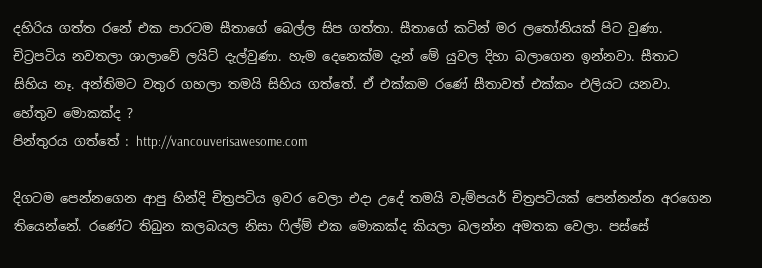දහිරිය ගත්ත රනේ එක පාරටම සීතාගේ බෙල්ල සිප ගත්තා. සීතාගේ කටින් මර ලතෝනියක් පිට වුණා. චිට්‍රපටිය නවතලා ශාලාවේ ලයිට් දැල්වුණා. හැම දෙනෙක්ම දැන් මේ යුවල දිහා බලාගෙන ඉන්නවා. සීතාට සිහිය නෑ. අන්තිමට වතුර ගහලා තමයි සිහිය ගත්තේ. ඒ එක්කම රණේ සීතාවත් එක්කං එලියට යනවා. හේතුව මොකක්ද ?
පින්තුරය ගත්තේ : http://vancouverisawesome.com

දිගටම පෙන්නගෙන ආපු හින්දි චිත්‍රපටිය ඉවර වෙලා එදා උදේ තමයි වැම්පයර් චිත්‍රපටියක් පෙන්නන්න අරගෙන තියෙන්නේ. රණේට තිබුන කලබයල නිසා ෆිල්ම් එක මොකක්ද කියලා බලන්න අමතක වෙලා. පස්සේ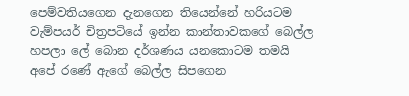පෙම්වතියගෙන දැනගෙන තියෙන්නේ හරියටම වැම්පයර් චිත්‍රපටියේ ඉන්න කාන්තාවකගේ බෙල්ල හපලා ලේ බොන දර්ශණය යනකොටම තමයි අපේ රණේ ඇගේ බෙල්ල සිපගෙන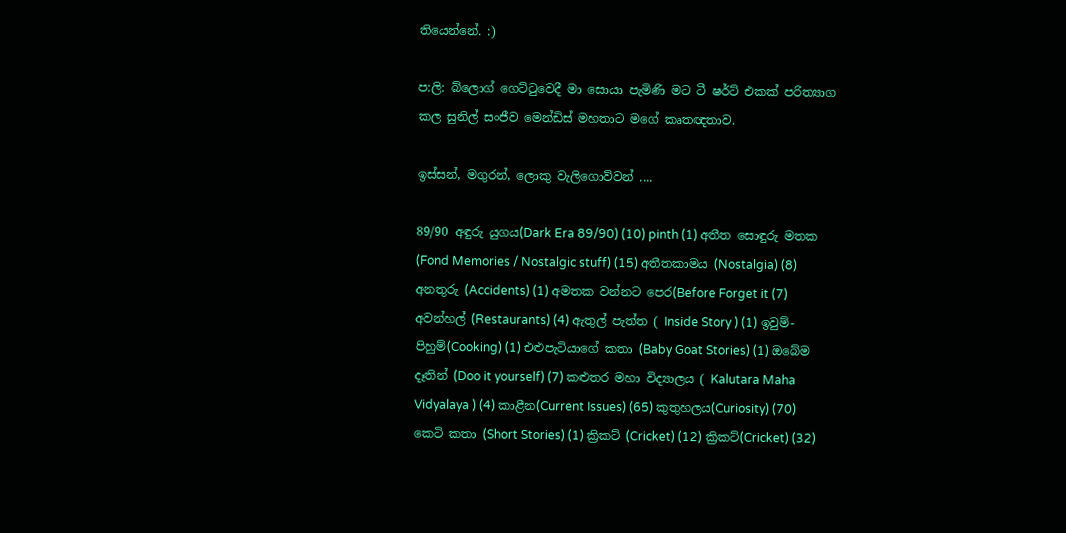තියෙන්නේ. :)

ප:ලි: බ්ලොග් ගෙට්ටුවෙදී මා සොයා පැමිණි මට ටී ෂර්ට් එකක් පරිත්‍යාග කල සුනිල් සංජීව මෙන්ඩිස් මහතාට මගේ කෘතඥතාව.

ඉස්සන්, මගුරන්, ලොකු වැලිගොව්වන් ....

89/90 අඳුරු යුගය(Dark Era 89/90) (10) pinth (1) අතීත සොඳුරු මතක (Fond Memories / Nostalgic stuff) (15) අතීතකාමය (Nostalgia) (8) අනතුරු (Accidents) (1) අමතක වන්නට පෙර(Before Forget it (7) අවන්හල් (Restaurants) (4) ඇතුල් පැත්ත ( Inside Story ) (1) ඉවුම්-පිහුම්(Cooking) (1) එළුපැටියාගේ කතා (Baby Goat Stories) (1) ඔබේම දෑතින් (Doo it yourself) (7) කළුතර මහා විද්‍යාලය ( Kalutara Maha Vidyalaya ) (4) කාළීන(Current Issues) (65) කුතුහලය(Curiosity) (70) කෙටි කතා (Short Stories) (1) ක්‍රිකට් (Cricket) (12) ක්‍රිකට්(Cricket) (32)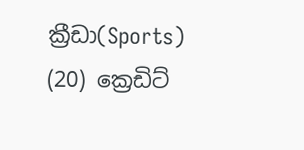ක්‍රීඩා(Sports) (20) ක්‍රෙඩිට්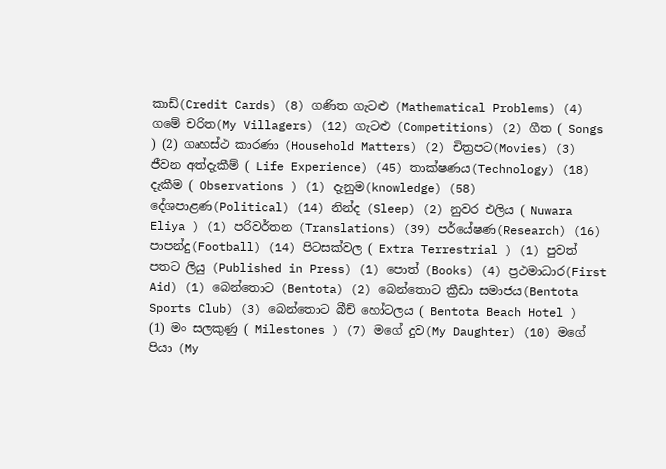කාඩ්(Credit Cards) (8) ගණිත ගැටළු (Mathematical Problems) (4) ගමේ චරිත(My Villagers) (12) ගැටළු (Competitions) (2) ගීත ( Songs ) (2) ගෘහස්ථ කාරණා (Household Matters) (2) චිත්‍රපට(Movies) (3) ජීවන අත්දැකීම් ( Life Experience) (45) තාක්ෂණය(Technology) (18) දැකීම ( Observations ) (1) දැනුම(knowledge) (58) දේශපාළණ(Political) (14) නින්ද (Sleep) (2) නුවර එලිය ( Nuwara Eliya ) (1) පරිවර්තන (Translations) (39) පර්යේෂණ(Research) (16) පාපන්දු(Football) (14) පිටසක්වල ( Extra Terrestrial ) (1) පුවත් පතට ලියු (Published in Press) (1) පොත් (Books) (4) ප්‍රථමාධාර(First Aid) (1) බෙන්තොට (Bentota) (2) බෙන්තොට ක්‍රීඩා සමාජය(Bentota Sports Club) (3) බෙන්තොට බීච් හෝටලය ( Bentota Beach Hotel ) (1) මං සලකුණු ( Milestones ) (7) මගේ දුව(My Daughter) (10) මගේ පියා (My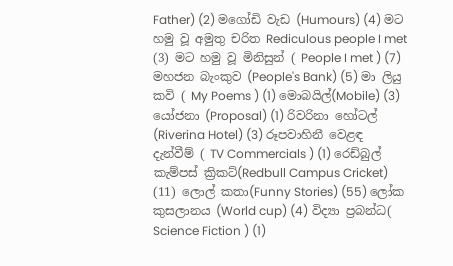Father) (2) මගෝඩි වැඩ (Humours) (4) මට හමු වූ අමුතු චරිත Rediculous people I met (3) මට හමු වූ මිනිසුන් ( People I met ) (7) මහජන බැංකුව (People's Bank) (5) මා ලියු කවි ( My Poems ) (1) මොබයිල්(Mobile) (3) යෝජනා (Proposal) (1) රිවරිනා හෝටල් (Riverina Hotel) (3) රූපවාහිනී වෙළඳ දැන්වීම් ( TV Commercials ) (1) රෙඩ්බුල් කැම්පස් ක්‍රිකට්(Redbull Campus Cricket) (11) ලොල් කතා(Funny Stories) (55) ලෝක කුසලානය (World cup) (4) විද්‍යා ප්‍රබන්ධ( Science Fiction ) (1)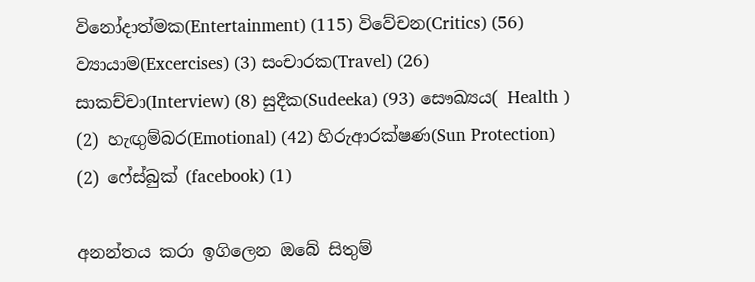විනෝදාත්මක(Entertainment) (115) විවේචන(Critics) (56) ව්‍යායාම(Excercises) (3) සංචාරක(Travel) (26) සාකච්චා(Interview) (8) සුදීක(Sudeeka) (93) සෞඛ්‍යය( Health ) (2) හැඟුම්බර(Emotional) (42) හිරුආරක්ෂණ(Sun Protection) (2) ෆේස්බුක් (facebook) (1)

අනන්තය කරා ඉගිලෙන ඔබේ සිතුම්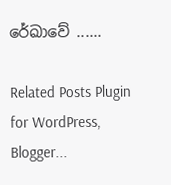රේඛාවේ ......

Related Posts Plugin for WordPress, Blogger...